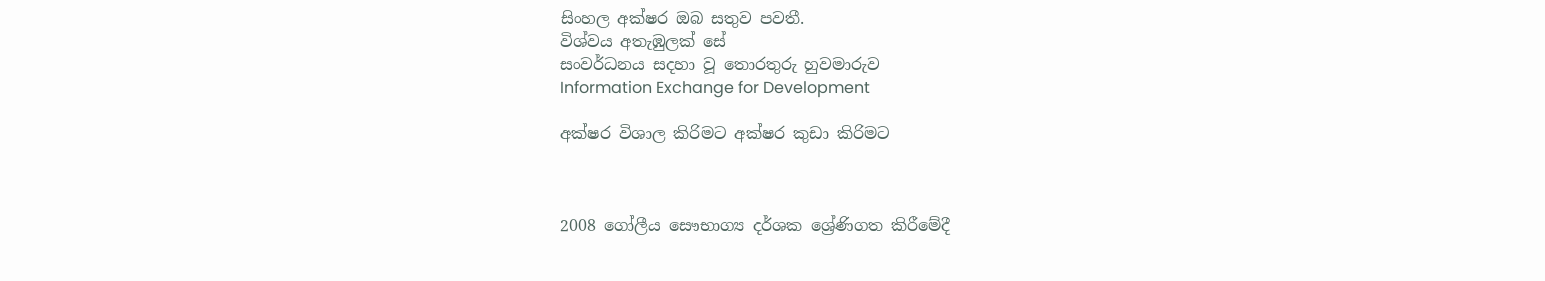සිංහල අක්ෂර ඔබ සතුව පවතී.
විශ්වය අතැඹුලක් සේ
සංවර්ධනය සදහා වූ තොරතුරු හුවමාරුව
Information Exchange for Development

අක්ෂර විශාල කිරිමට අක්ෂර කුඩා කිරිමට



2008 ගෝලීය සෞභාග්‍ය දර්ශක ශ්‍රේණිගත කිරීමේදී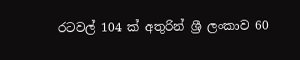රටවල් 104 ක් අතුරින් ශ්‍රී ලංකාව 60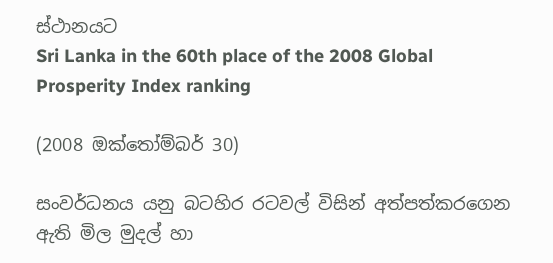ස්ථානයට
Sri Lanka in the 60th place of the 2008 Global Prosperity Index ranking

(2008 ඔක්තෝම්බර් 30)

සංවර්ධනය යනු බටහිර රටවල් විසින් අත්පත්කරගෙන ඇති මිල මුදල් හා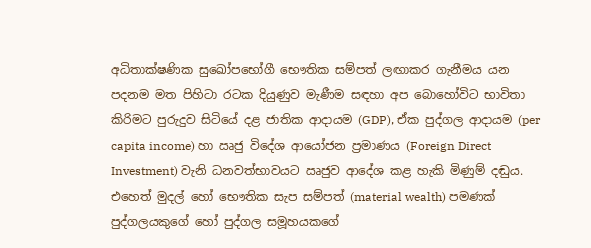අධිතාක්ෂණික සුඛෝපභෝගී භෞතික සම්පත් ලඟාකර ගැනීමය යන පදනම මත පිහිටා රටක දියුණුව මැණීම සඳහා අප බොහෝවිට භාවිතා කිරිමට පුරුදුව සිටියේ දළ ජාතික ආදායම (GDP), ඒක පුද්ගල ආදායම (per capita income) හා ඍජු විදේශ ආයෝජන ප්‍රමාණය (Foreign Direct Investment) වැනි ධනවත්භාවයට ඍජුව ආදේශ කළ හැකි මිණුම් දඬුය. එහෙත් මුදල් හෝ භෞතික සැප සම්පත් (material wealth) පමණක් පුද්ගලයකුගේ හෝ පුද්ගල සමූහයකගේ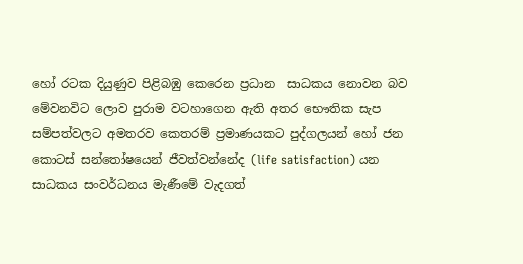හෝ රටක දියුණුව පිළිබඹු කෙරෙන ප්‍රධාන  සාධකය නොවන බව මේවනවිට ලොව පුරාම වටහාගෙන ඇති අතර භෞතික සැප සම්පත්වලට අමතරව කෙතරම් ප්‍රමාණයකට පුද්ගලයන් හෝ ජන කොටස් සන්තෝෂයෙන් ජීවත්වන්නේද (life satisfaction) යන  සාධකය සංවර්ධනය මැණීමේ වැදගත්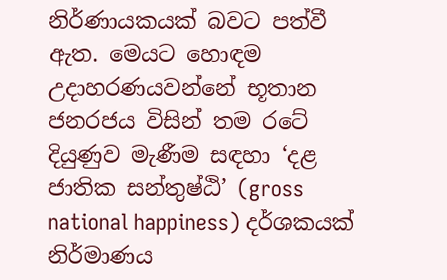නිර්ණායකයක් බවට පත්වී ඇත. මෙයට හොඳම උදාහරණයවන්නේ භූතාන ජනරජය විසින් තම රටේ දියුණුව මැණීම සඳහා ‘දළ ජාතික සන්තුෂ්ඨි’ (gross national happiness) දර්ශකයක් නිර්මාණය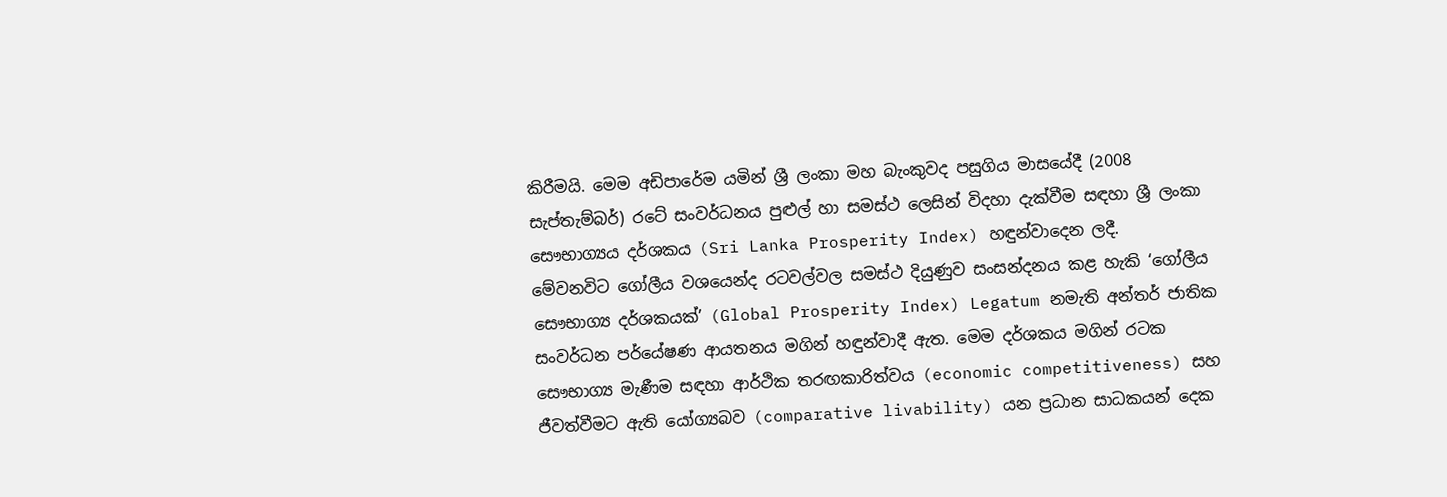කිරීමයි. මෙම අඩිපාරේම යමින් ශ්‍රී ලංකා මහ බැංකුවද පසුගිය මාසයේදී (2008 සැප්තැම්බර්) රටේ සංවර්ධනය පුළුල් හා සමස්ථ ලෙසින් විදහා දැක්වීම සඳහා ශ්‍රී ලංකා සෞභාග්‍යය දර්ශකය (Sri Lanka Prosperity Index) හඳුන්වාදෙන ලදී.
මේවනවිට ගෝලීය වශයෙන්ද ‍රටවල්වල සමස්ථ දියුණුව සංසන්දනය කළ හැකි ‘ගෝලීය සෞභාග්‍ය දර්ශකයක්’ (Global Prosperity Index) Legatum නමැති අන්තර් ජාතික සංවර්ධන පර්යේෂණ ආයතනය මගින් හඳුන්වාදී ඇත. මෙම දර්ශකය මගින් රටක සෞභාග්‍ය මැණීම සඳහා ආර්ථික තරඟකාරිත්වය (economic competitiveness) සහ ජීවත්වීමට ඇති යෝග්‍යබව (comparative livability) යන ප්‍රධාන සාධකයන් දෙක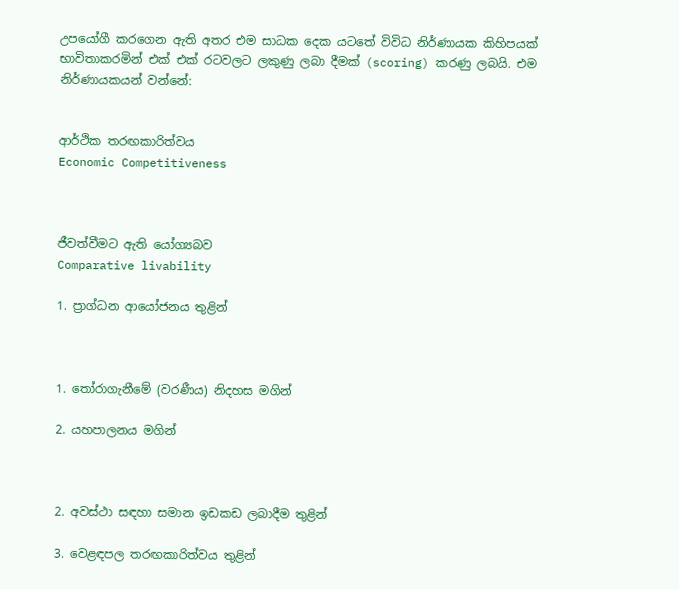උපයෝගී කරගෙන ඇති අතර එම සාධක දෙක යටතේ විවිධ නිර්ණායක කිහිපයක් භාවිතාකර‍මින් එක් එක් රටවලට ලකුණු ලබා දීමක් (scoring) කරණු ලබයි. එම නිර්ණායකයන් වන්නේ:


ආර්ථික තරඟකාරිත්වය
Economic Competitiveness



ජීවත්වීමට ඇති යෝග්‍යබව
Comparative livability

1. ප්‍රාග්ධන ආයෝජනය තුළින්



1. තෝරාගැනීමේ (වරණීය) නිදහස මගින්

2. යහපාලනය මගින්



2. අවස්ථා සඳහා සමාන ඉඩකඩ ලබාදීම තුළින්

3. වෙළඳපල තරඟකාරිත්වය තුළින්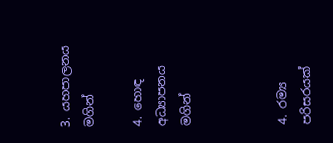3. යහපාලනය මගින්

4. හොඳ අධ්‍යාපනය මගින්



4. රම්‍ය පරිසරයක්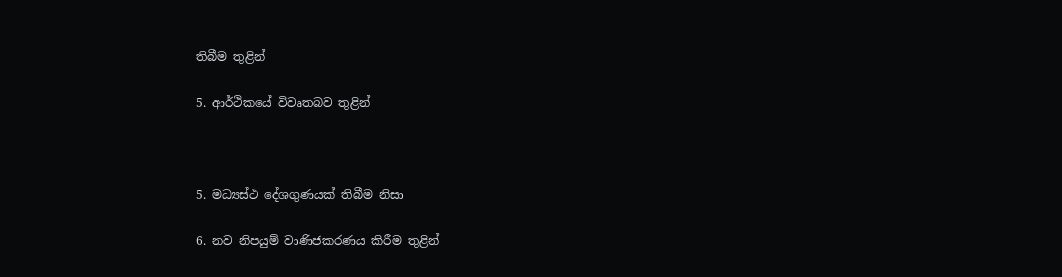තිබීම තුළින්

5. ආර්ථිකයේ විවෘතබව තුළින්



5. මධ්‍යස්ථ දේශගුණයක් තිබීම නිසා

6. නව නිපයුම් වාණිජකරණය කිරීම තුළින්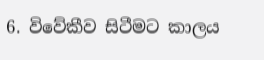6. විවේකීව සිටීමට කාලය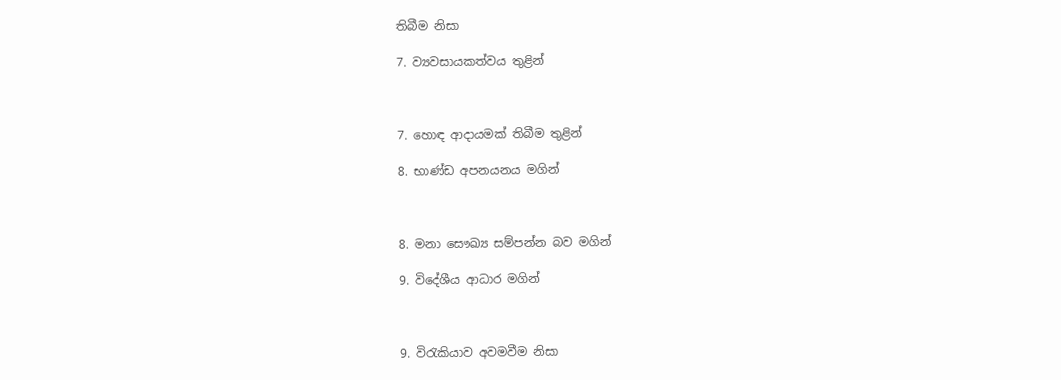තිබීම නිසා

7. ව්‍යවසායකත්වය තුළින්



7. හොඳ ආදායමක් තිබීම තුළින්

8. භාණ්ඩ අපනයනය මගින්



8. මනා සෞඛ්‍ය සම්පන්න බව මගින්

9. විදේශීය ආධාර මගින්



9. විරැකියාව අවමවීම නිසා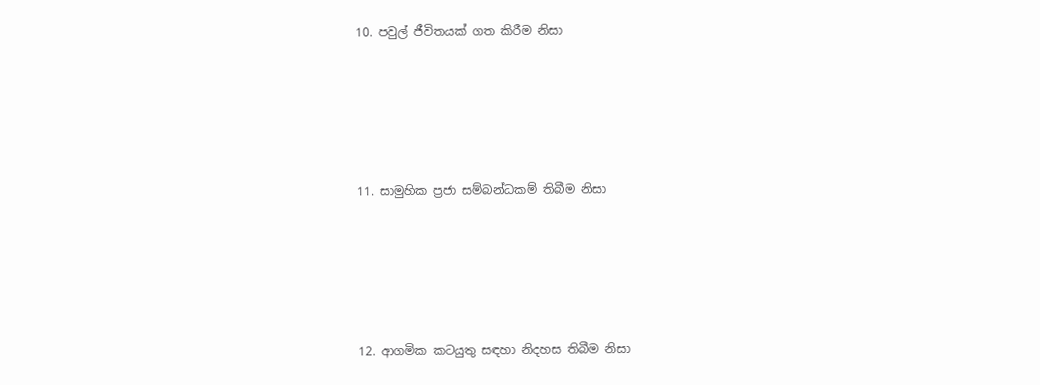10. පවුල් ජීවිතයක් ගත කිරීම නිසා





11. සාමුහික ප්‍රජා සම්බන්ධකම් තිබීම නිසා





12. ආගමික කටයුතු සඳහා නිදහස තිබීම නිසා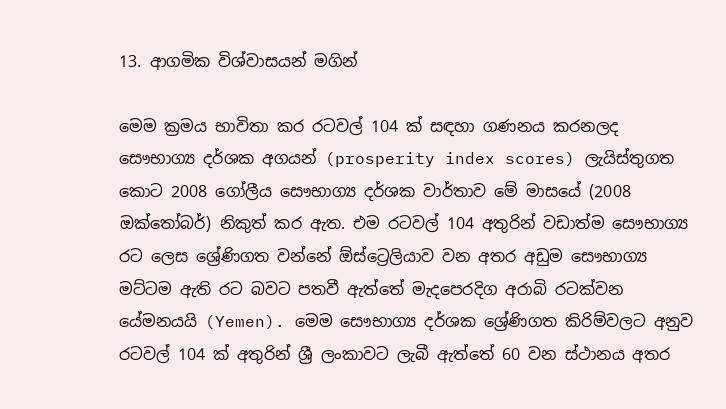13. ආගමික විශ්වාසයන් මගින්

මෙම ක්‍රමය භාවිතා කර රටවල් 104 ක් සඳහා ගණනය කරනලද සෞභාග්‍ය දර්ශක අගයන් (prosperity index scores) ලැයිස්තුගත කොට 2008 ගෝලීය සෞභාග්‍ය දර්ශක වාර්තාව මේ මාසයේ (2008 ඔක්තෝබර්) නිකුත් කර ඇත. එම රටවල් 104 අතුරින් වඩාත්ම සෞභාග්‍ය රට ලෙස ශ්‍රේණිගත වන්නේ ඕස්ට්‍රෙලියාව වන අතර අඩුම සෞභාග්‍ය මට්ටම ඇති රට බවට පතවී ඇත්තේ මැදපෙරදිග අරාබි රටක්වන යේමනයයි (Yemen). මෙම සෞභාග්‍ය දර්ශක ශ්‍රේණිගත කිරිම්වලට අනුව රටවල් 104 ක් අතුරින් ශ්‍රී ලංකාවට ලැබී ඇත්තේ 60 වන ස්ථානය අතර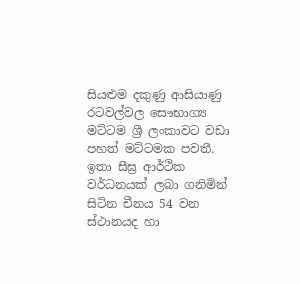සියළුම දකුණු ආසියාණු රටවල්වල සෞභාග්‍ය මට්ටම ශ්‍රී ලංකාවට වඩා පහත් මට්ටමක පවතී. ඉතා සීඝ්‍ර ආර්ථික වර්ධනයක් ලබා ගනිමින් සිටින චීනය 54 වන ස්ථානයද හා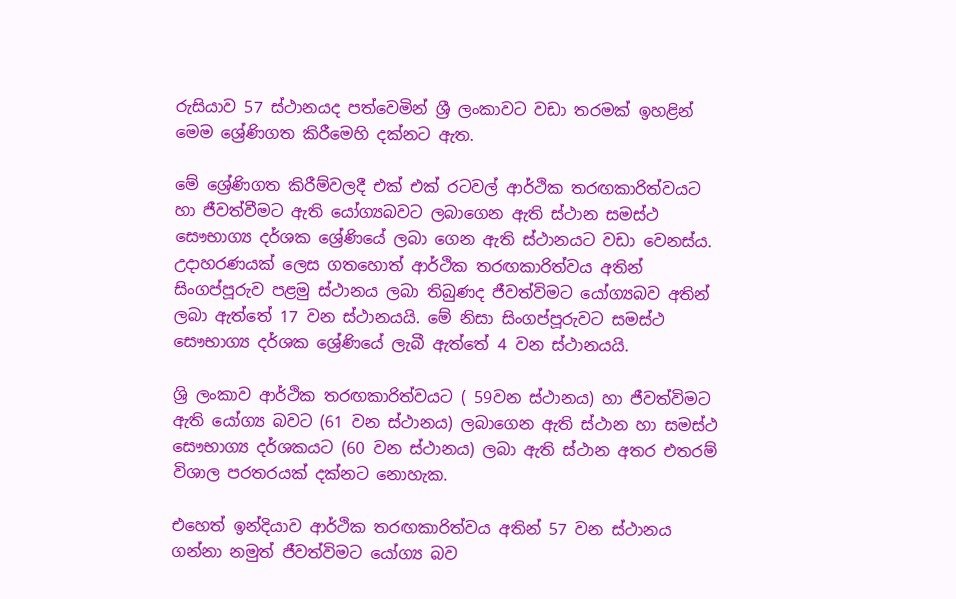රුසියාව 57 ස්ථානයද පත්වෙමින් ශ්‍රී ලංකාවට වඩා තරමක් ඉහළින් මෙම ශ්‍රේණිගත කිරීමෙහි දක්නට ඇත.

මේ ශ්‍රේණිගත කිරීම්වලදී එක් එක් රටවල් ආර්ථික තරඟකාරිත්වයට හා ජීවත්වීමට ඇති යෝග්‍යබවට ලබාගෙන ඇති ස්ථාන සමස්ථ සෞභාග්‍ය දර්ශක ශ්‍රේණියේ ලබා ගෙන ඇති ස්ථානයට වඩා වෙනස්ය. උදාහරණයක් ලෙස ගතහොත් ආර්ථික තරඟකාරිත්වය අතින් සිංගප්පූරුව පළමු ස්ථානය ලබා තිබුණද ජීවත්විමට යෝග්‍යබව අතින් ලබා ඇත්තේ 17 වන ස්ථානයයි. මේ නිසා සිංගප්පූරුවට සමස්ථ සෞභාග්‍ය දර්ශක ශ්‍රේණියේ ලැබී ඇත්තේ 4 වන ස්ථානයයි.

ශ්‍රි ලංකාව ආර්ථික තරඟකාරිත්වයට ( 59වන ස්ථානය) හා ජීවත්විමට ඇති යෝග්‍ය බවට (61 වන ස්ථානය) ලබාගෙන ඇති ස්ථාන හා සමස්ථ සෞභාග්‍ය දර්ශකයට (60 වන ස්ථානය) ලබා ඇති ස්ථාන අතර එතරම් විශාල පරතරයක් දක්නට නොහැක.

එහෙත් ඉන්දියාව ආර්ථික තරඟකාරිත්වය අතින් 57 වන ස්ථානය ගන්නා නමුත් ජීවත්විමට යෝග්‍ය බව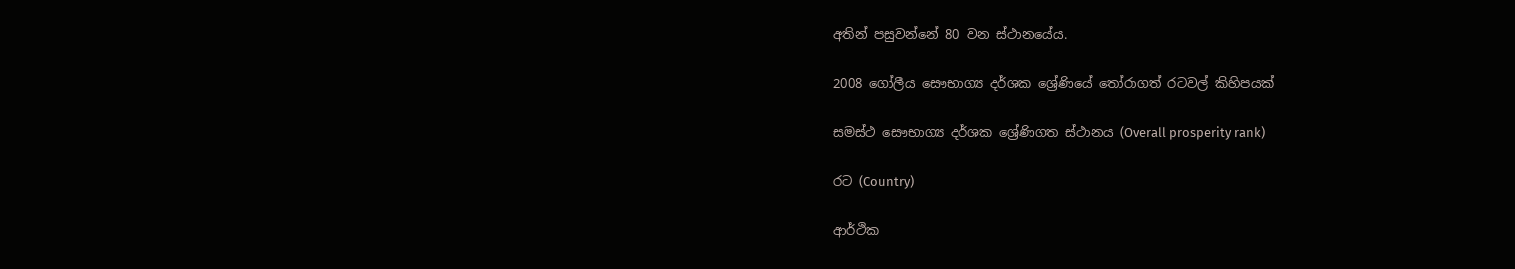අතින් පසුවන්නේ 80 වන ස්ථානයේය.

2008 ගෝලීය සෞභාග්‍ය දර්ශක ශ්‍රේණියේ තෝරාගත් රටවල් කිහිපයක්

සමස්ථ සෞභාග්‍ය දර්ශක ශ්‍රේණිගත ස්ථානය (Overall prosperity rank)

රට (Country)

ආර්ථික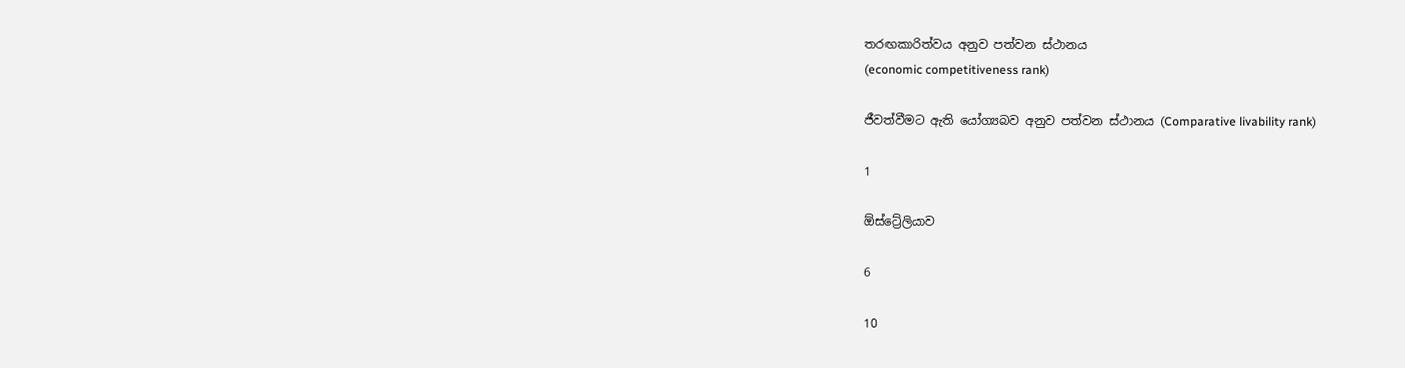තරඟකාරිත්වය අනුව පත්වන ස්ථානය
(economic competitiveness rank)

ජීවත්වීමට ඇති යෝග්‍යබව අනුව පත්වන ස්ථානය (Comparative livability rank)

1

ඕස්ට්‍රේලියාව

6

10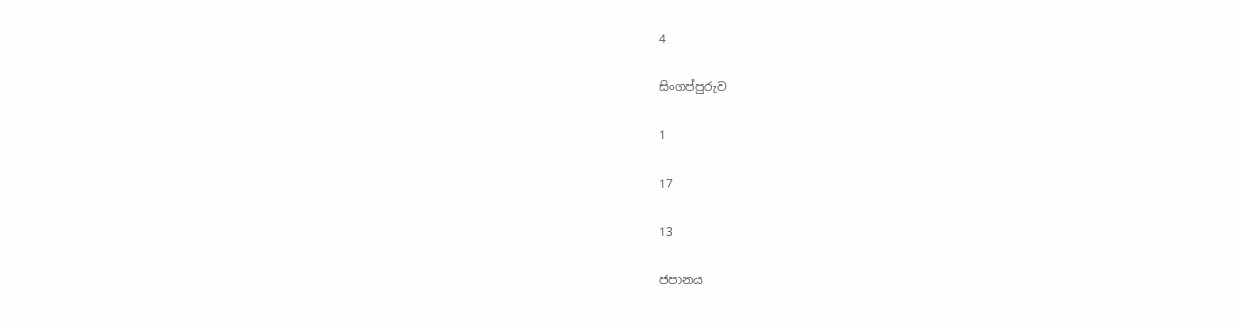4

සිංගප්පුරුව

1

17

13

ජපානය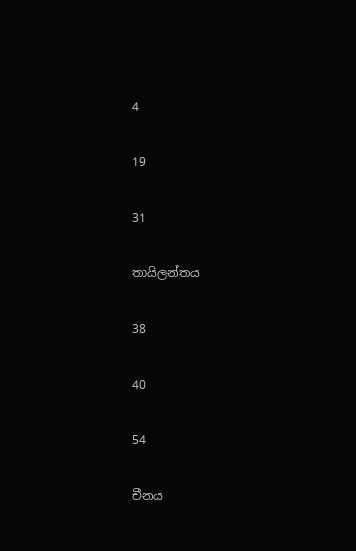4

19

31

තායිලන්තය

38

40

54

චීනය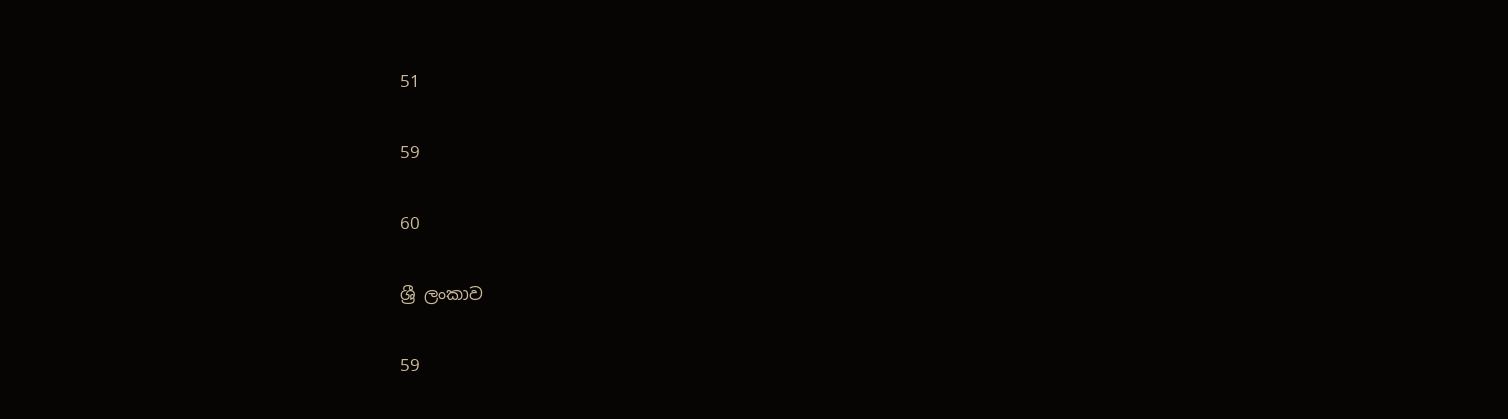51

59

60

ශ්‍රී ලංකාව

59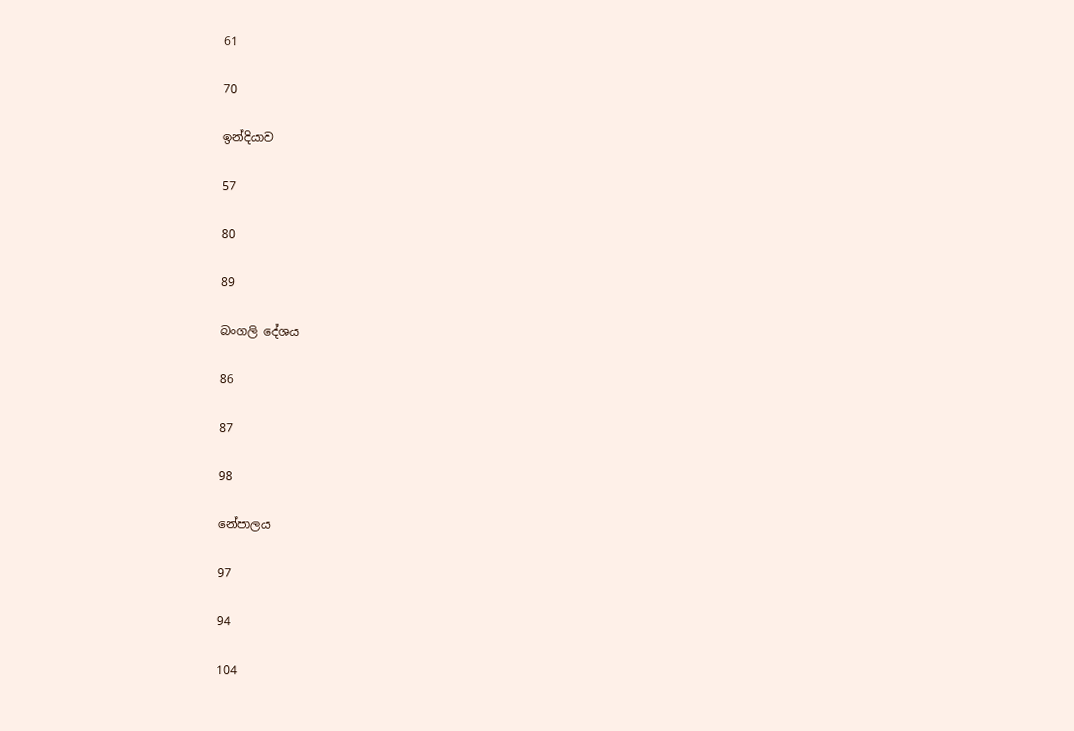61

70

ඉන්දියාව

57

80

89

බංගලි දේශය

86

87

98

නේපාලය

97

94

104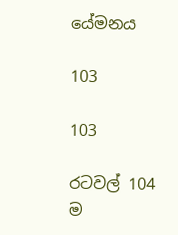යේමනය

103

103

රටවල් 104 ම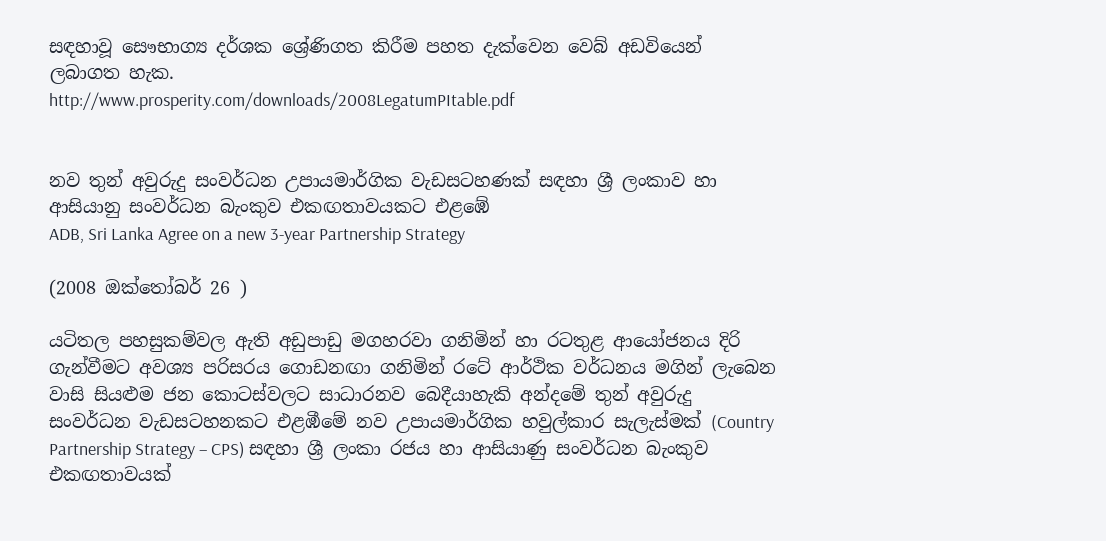සඳහාවූ සෞභාග්‍ය දර්ශක ශ්‍රේණිගත කිරීම පහත දැක්වෙන වෙබ් අඩවියෙන් ලබාගත හැක.
http://www.prosperity.com/downloads/2008LegatumPItable.pdf


නව තුන් අවුරුදු සංවර්ධන උපායමාර්ගික වැඩසටහණක් සඳහා ශ්‍රී ලංකාව හා ආසියානු සංවර්ධන බැංකුව එකඟතාවයකට එළඹේ
ADB, Sri Lanka Agree on a new 3-year Partnership Strategy

(2008 ඔක්තෝබර් 26 )

යටිතල පහසුකම්වල ඇති අඩුපාඩු මගහරවා ගනිමින් හා රටතුළ ආයෝජනය දිරි ගැන්වීමට අවශ්‍ය පරිසරය ගොඩනඟා ගනිමින් රටේ ආර්ථික වර්ධනය මගින් ලැබෙන වාසි සියළුම ජන කොටස්වලට සාධාරනව බෙදීයාහැකි අන්දමේ තුන් අවුරුදු සංවර්ධන වැඩසටහනකට එළඹීමේ නව උපායමාර්ගික හවුල්කාර සැලැස්මක් (Country Partnership Strategy – CPS) සඳහා ශ්‍රී ලංකා රජය හා ආසියාණු සංවර්ධන බැංකුව එකඟතාවයක්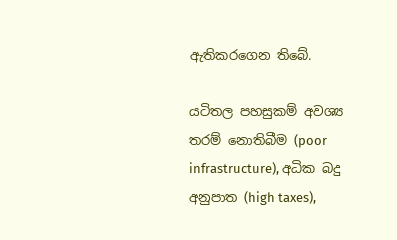ඇතිකරගෙන තිබේ.

යටිතල පහසුකම් අවශ්‍ය තරම් නොතිබීම (poor infrastructure), අධික බදු අනුපාත (high taxes),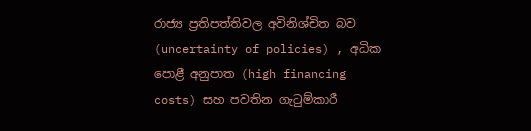රාජ්‍ය ප්‍රතිපත්තිවල අවිනිශ්චිත බව (uncertainty of policies) , අධික පොළී අනුපාත (high financing costs) සහ පවතින ගැටුම්කාරී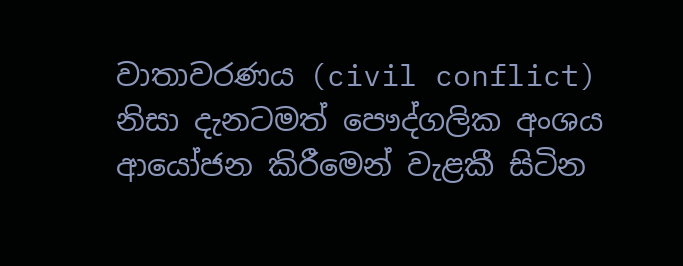වාතාවරණය (civil conflict) නිසා දැනටමත් පෞද්ගලික අංශය ආයෝජන කිරීමෙන් වැළකී සිටින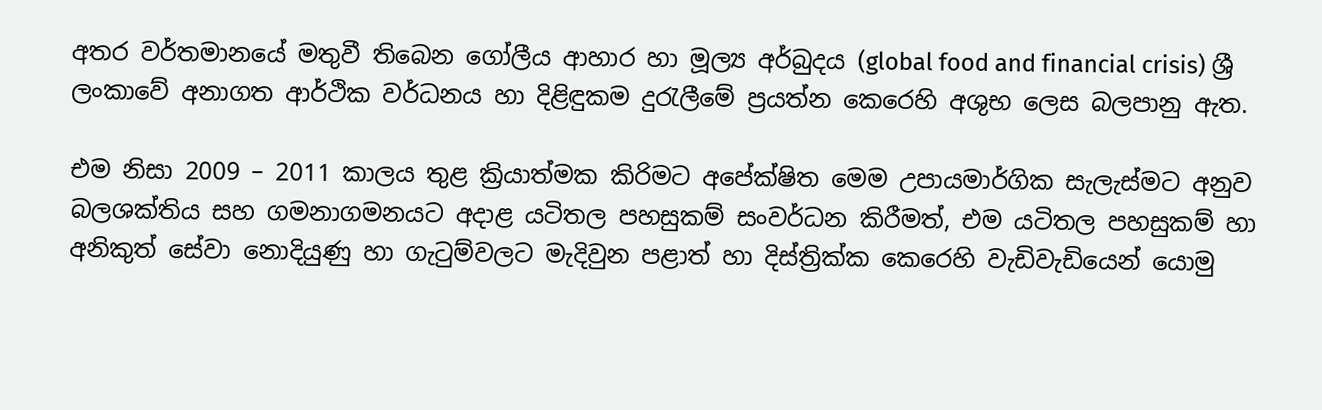අතර වර්තමානයේ මතුවී තිබෙන ගෝලීය ආහාර හා මූල්‍ය අර්බුදය (global food and financial crisis) ශ්‍රී ලංකාවේ අනාගත ආර්ථික වර්ධනය හා දිළිඳුකම දුරැලීමේ ප්‍රයත්න කෙරෙහි අශුභ ලෙස බලපානු ඇත.

එම නිසා 2009 – 2011 කාලය තුළ ක්‍රියාත්මක කිරිමට අපේක්ෂිත මෙම උපායමාර්ගික සැලැස්මට අනුව බලශක්තිය සහ ගමනාගමනයට අදාළ යටිතල පහසුකම් සංවර්ධන කිරීමත්, එම යටිතල පහසුකම් හා අනිකුත් සේවා නොදියුණු හා ගැටුම්වලට මැදිවුන පළාත් හා දිස්ත්‍රික්ක ‍කෙරෙහි වැඩිවැඩියෙන් යොමු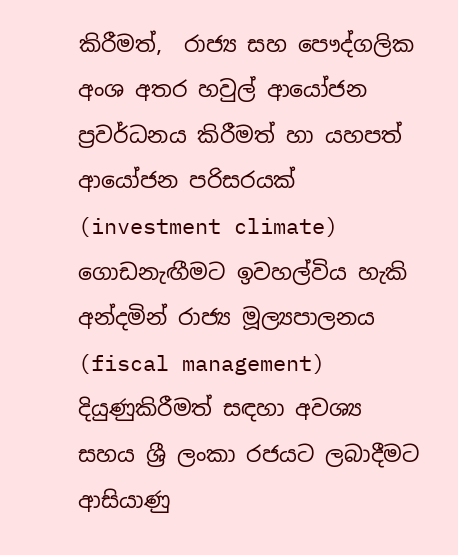කිරීමත්,  රාජ්‍ය සහ පෞද්ගලික අංශ අතර හවුල් ආයෝජන ප්‍රවර්ධනය කිරීමත් හා යහපත් ආයෝජන පරිසරයක් (investment climate) ගොඩනැඟීමට ඉවහල්විය හැකි අන්දමින් රාජ්‍ය මූල්‍යපාලනය (fiscal management) දියුණුකිරීමත් සඳහා අවශ්‍ය සහය ශ්‍රී ලංකා රජයට ලබාදීමට ආසියාණු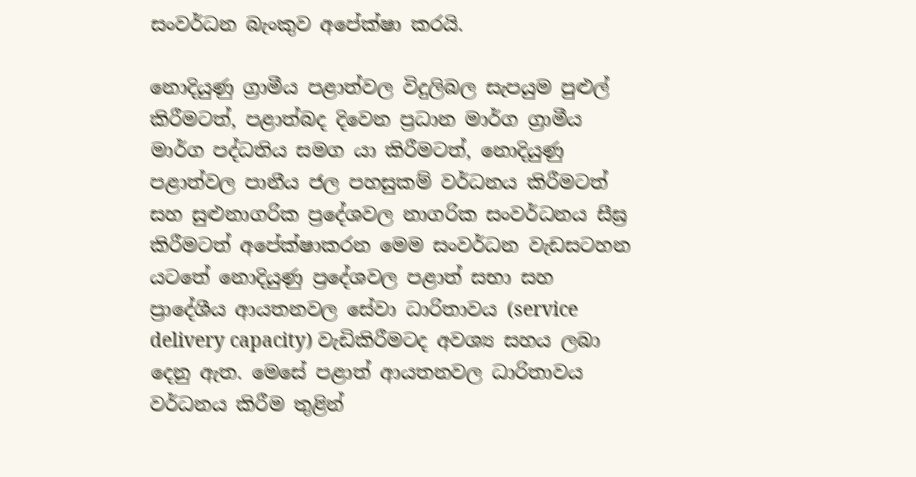සංවර්ධන බැංකුව අපේක්ෂා කරයි.

නොදියුණු ග්‍රාමීය පළාත්වල විදුලිබල සැපයුම පුළුල් කිරීමටත්, පළාත්බද දිවෙන ප්‍රධාන මාර්ග ග්‍රාමීය මාර්ග පද්ධතිය සමග යා කිරීමටත්, නොදියුණු පළාත්වල පානීය ජල පහසුකම් වර්ධනය කිරීමටත් සහ සුළුනාගරික ප්‍රදේශවල නාගරික සංවර්ධනය සීඝ්‍ර කිරීමටත් අපේක්ෂාකරන මෙම සංවර්ධන වැඩසටහන යටතේ නොදියුණු ප්‍රදේශවල පළාත් සභා සහ ප්‍රාදේශීය ආයතනවල සේවා ධාරිතාවය (service delivery capacity) වැඩිකිරීමටද අවශ්‍ය සහය ලබා දෙනු ඇත. මෙසේ පළාත් ආයතනවල ධාරිතාවය වර්ධනය කිරීම තුළින්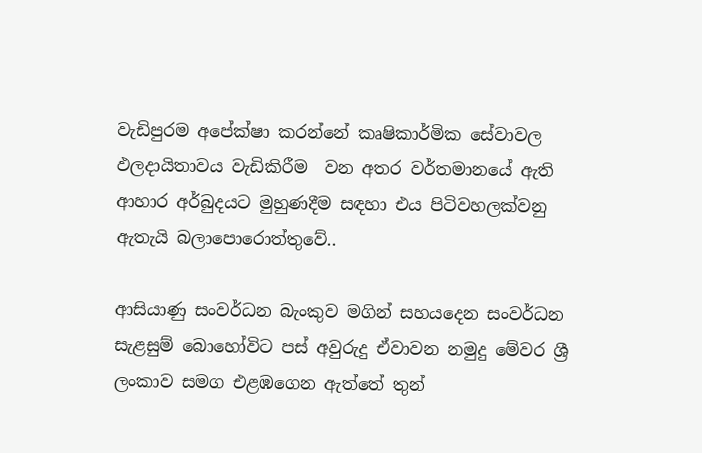වැඩිපුරම අපේක්ෂා කරන්නේ කෘෂිකාර්මික සේවාවල ඵලදායිතාවය වැඩිකිරීම  වන අතර වර්තමානයේ ඇති ආහාර අර්බුදයට මුහුණදීම සඳහා එය පිටිවහලක්වනු ඇතැයි බලාපොරොත්තුවේ..

ආසියාණු සංවර්ධන බැංකුව මගින් සහයදෙන සංවර්ධන සැළසුම් බොහෝවිට පස් අවුරුදු ඒවාවන නමුදු මේවර ශ්‍රී ලංකාව සමග එළඹගෙන ඇත්තේ තුන්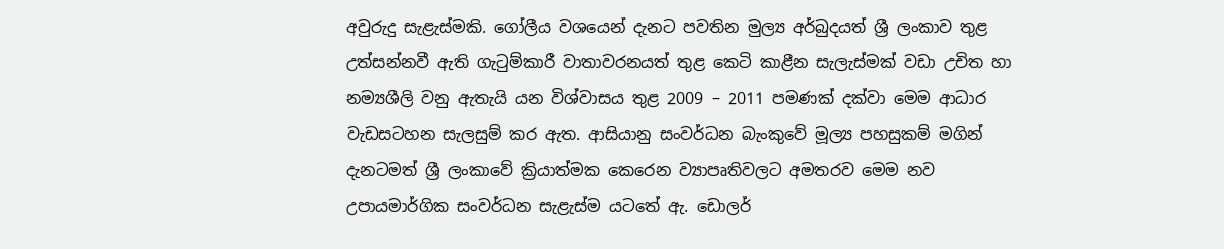අවුරුදු සැළැස්මකි. ගෝලීය වශයෙන් දැනට පවතින මුල්‍ය අර්බුදයත් ශ්‍රී ලංකාව තුළ උත්සන්නවී ඇති ගැටුම්කාරී වාතාවරනයත් තුළ කෙටි කාළීන සැලැස්මක් වඩා උචිත හා නම්‍යශීලි වනු ඇතැයි යන විශ්වාසය තුළ 2009 – 2011 පමණක් දක්වා මෙම ආධාර වැඩසටහන සැලසුම් කර ඇත. ආසියානු සංවර්ධන බැංකුවේ මූල්‍ය පහසුකම් මගින් දැනටමත් ශ්‍රී ලංකාවේ ක්‍රියාත්මක කෙරෙන ව්‍යාපෘතිවලට අමතරව මෙම නව උපායමාර්ගික සංවර්ධන සැළැස්ම යටතේ ඇ. ඩොලර්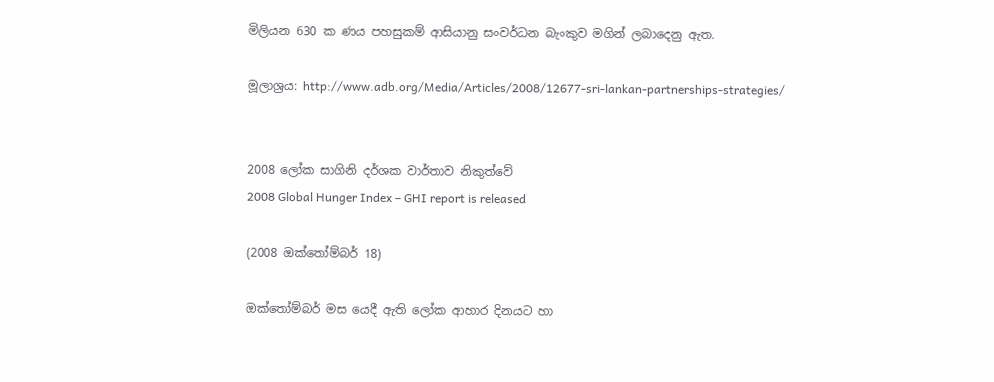මිලියන 630 ක ණය පහසුකම් ආසියානු සංවර්ධන බැංකුව මගින් ලබාදෙනු ඇත.

මූලාශ්‍රය: http://www.adb.org/Media/Articles/2008/12677-sri-lankan-partnerships-strategies/


2008 ලෝක සාගිනි දර්ශක වාර්තාව නිකුත්වේ
2008 Global Hunger Index – GHI report is released

(2008 ඔක්තෝම්බර් 18)

ඔක්තෝම්බර් මස යෙදී ඇති ලෝක ආහාර දිනයට හා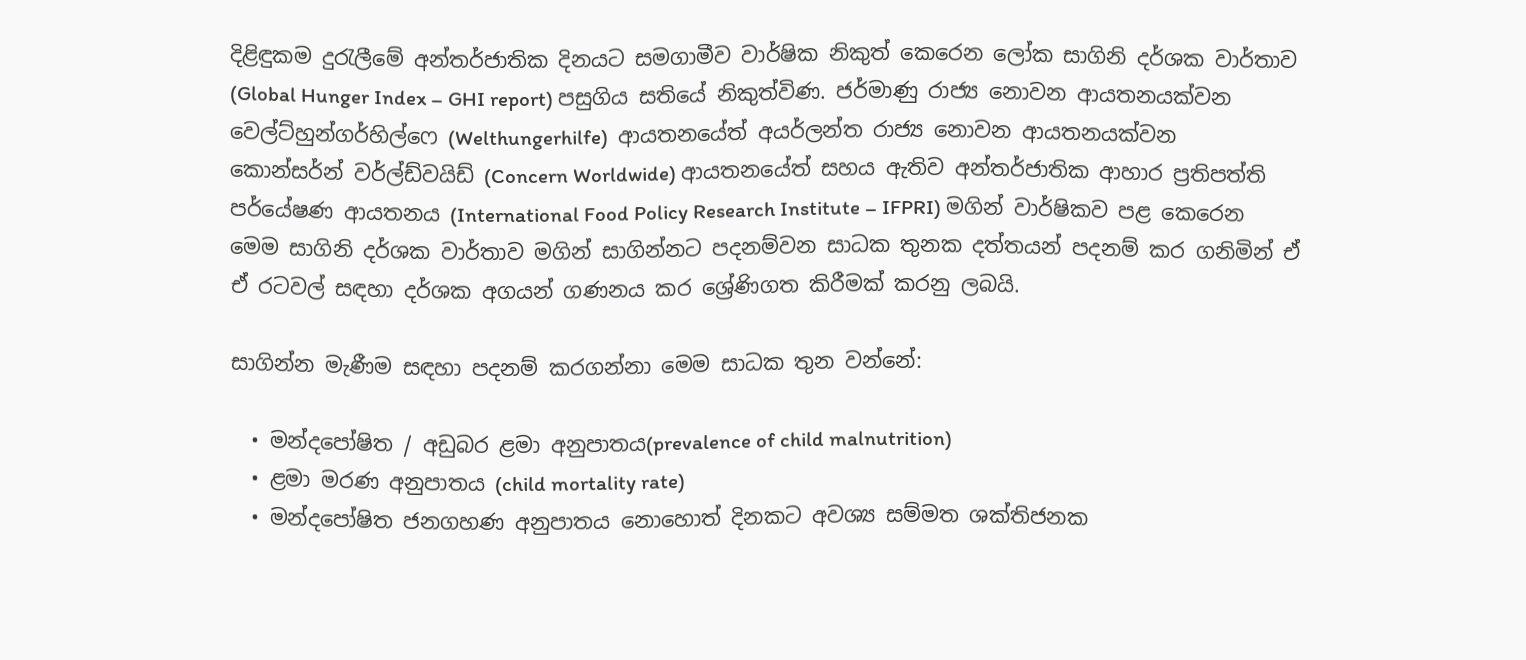දිළිඳුකම දුරැලීමේ අන්තර්ජාතික දිනයට සමගාමීව වාර්ෂික නිකුත් කෙරෙන ලෝක සාගිනි දර්ශක වාර්තාව (Global Hunger Index – GHI report) පසුගිය සතියේ නිකුත්විණ. ජර්මාණු රාජ්‍ය නොවන ආයතනයක්වන වෙල්ට්හුන්ගර්හිල්ෆෙ (Welthungerhilfe)  ආයතනයේත් අයර්ලන්ත රාජ්‍ය නොවන ආයතනයක්වන කොන්සර්න් වර්ල්ඩ්වයිඩ් (Concern Worldwide) ආයතනයේත් සහය ඇතිව අන්තර්ජාතික ආහාර ප්‍රතිපත්ති පර්යේෂණ ආයතනය (International Food Policy Research Institute – IFPRI) මගින් වාර්ෂිකව පළ කෙරෙන මෙම සාගිනි දර්ශක වාර්තාව මගින් සාගින්නට පදනම්වන සාධක තුනක දත්තයන් පදනම් කර ගනිමින් ඒ ඒ රටවල් සඳහා දර්ශක අගයන් ගණනය කර ශ්‍රේණිගත කිරීමක් කරනු ලබයි.

සාගින්න මැණීම සඳහා පදනම් කරගන්නා මෙම සාධක තුන වන්නේ:

  • මන්දපෝෂිත / අඩුබර ළමා අනුපාතය(prevalence of child malnutrition)
  • ළමා මරණ අනුපාතය (child mortality rate)
  • මන්දපෝෂිත ජනගහණ අනුපාතය නොහොත් දිනකට අවශ්‍ය සම්මත ශක්තිජනක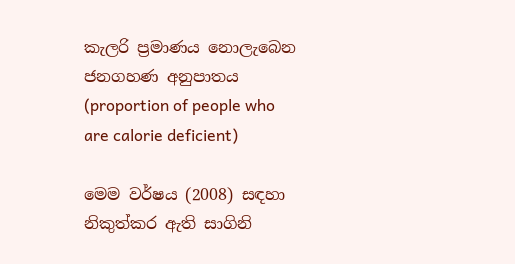කැලරි ප්‍රමාණය නොලැබෙන ජනගහණ අනුපාතය (proportion of people who are calorie deficient)

මෙම වර්ෂය (2008) සඳහා නිකුත්කර ඇති සාගිනි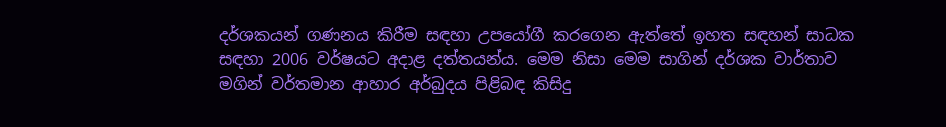දර්ශකයන් ගණනය කිරීම සඳහා උපයෝගී කරගෙන ඇත්තේ ඉහත සඳහන් සාධක සඳහා 2006 වර්ෂයට අදාළ දත්තයන්ය. මෙම නිසා මෙම සාගින් දර්ශක වාර්තාව මගින් වර්තමාන ආහාර අර්බුදය පිළිබඳ කිසිදු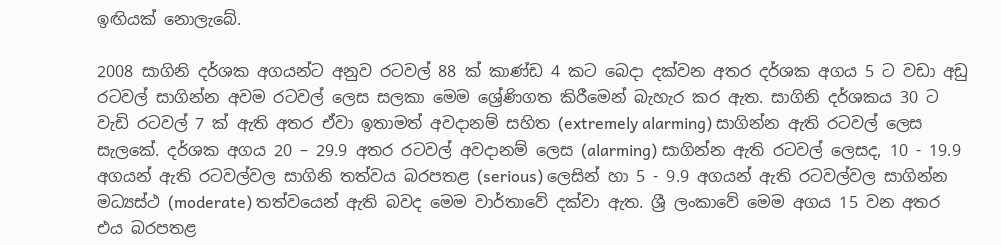ඉඟියක් නොලැබේ.

2008 සාගිනි දර්ශක අගයන්ට අනුව රටවල් 88 ක් කාණ්ඩ 4 කට බෙදා දක්වන අතර දර්ශක අගය 5 ට වඩා අඩු රටවල් සාගින්න අවම රටවල් ලෙස සලකා මෙම ශ්‍රේණිගත කිරීමෙන් බැහැර කර ඇත. සාගිනි දර්ශකය 30 ට වැඩි රටවල් 7 ක් ඇති අතර ඒවා ඉතාමත් අවදානම් සහිත (extremely alarming) සාගින්න ඇති රටවල් ලෙස සැලකේ. දර්ශක අගය 20 – 29.9 අතර රටවල් අවදානම් ලෙස (alarming) සාගින්න ඇති රටවල් ලෙසද, 10 - 19.9 අගයන් ඇති රටවල්වල සාගිනි තත්වය බරපතළ (serious) ලෙසින් හා 5 - 9.9 අගයන් ඇති රටවල්වල සාගින්න මධ්‍යස්ථ (moderate) තත්වයෙන් ඇති බවද මෙම වාර්තාවේ දක්වා ඇත. ශ්‍රී ලංකාවේ මෙම අගය 15 වන අතර එය බරපතළ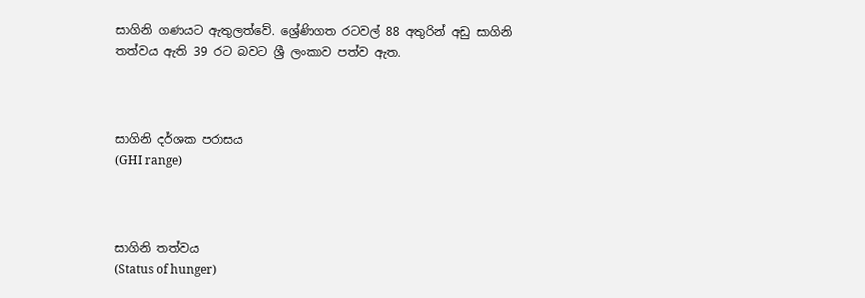සාගිනි ගණයට ඇතුලත්වේ. ශ්‍රේණිගත රටවල් 88 අතුරින් අඩු සාගිනි තත්වය ඇති 39 රට බවට ශ්‍රී ලංකාව පත්ව ඇත.



සාගිනි දර්ශක පරාසය
(GHI range)



සාගිනි තත්වය
(Status of hunger)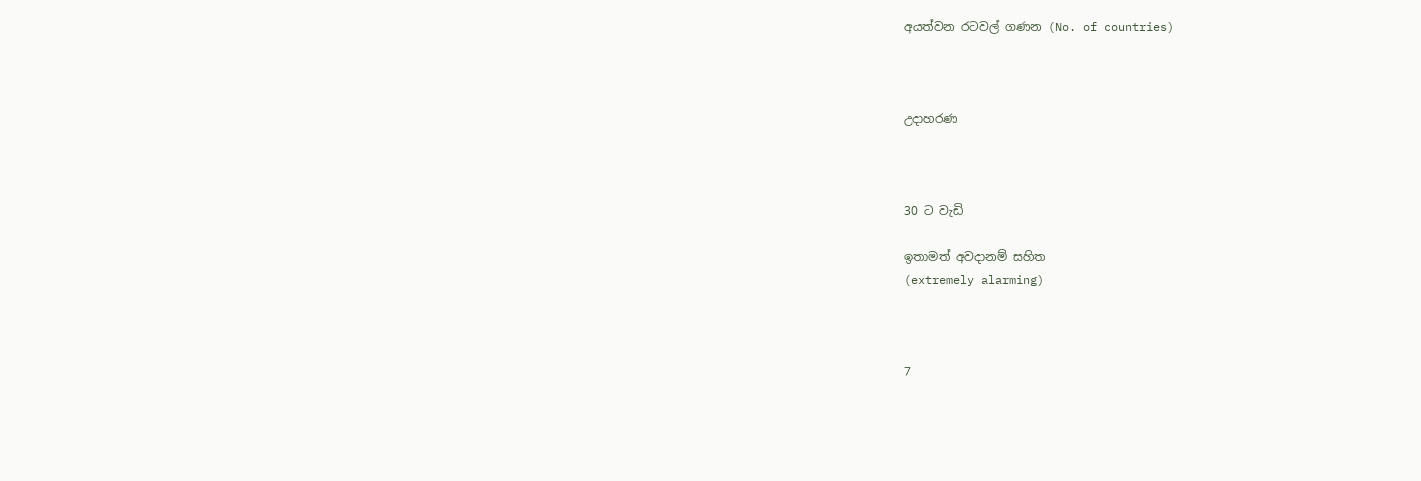අයත්වන රටවල් ගණන (No. of countries)



උදාහරණ



30 ට වැඩි

ඉතාමත් අවදානම් සහිත
(extremely alarming)



7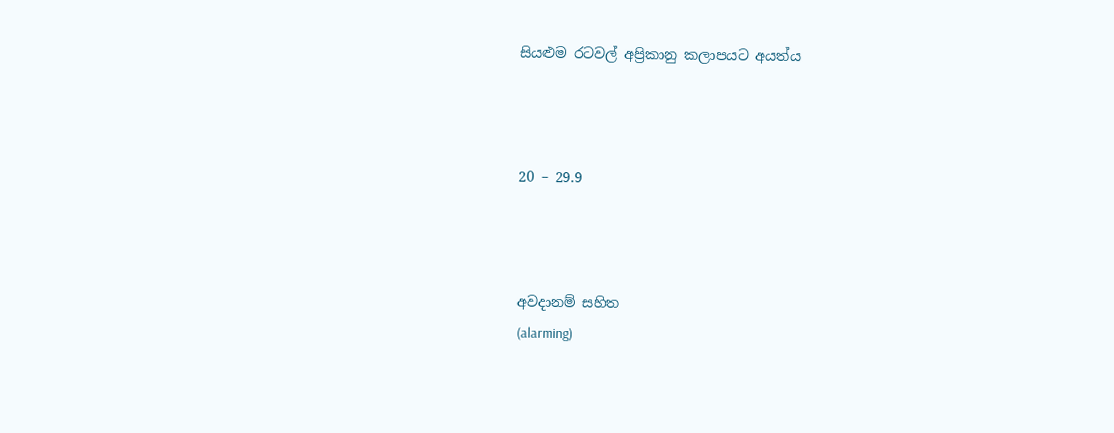සියළුම රටවල් අප්‍රිකානු කලාපයට අයත්ය



20 – 29.9



අවදානම් සහිත
(alarming)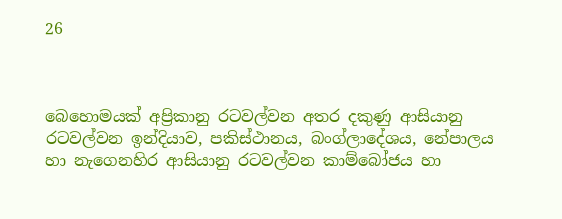26



බෙහොමයක් අප්‍රිකානු රටවල්වන අතර දකුණු ආසියානු රටවල්වන ඉන්දියාව, පකිස්ථානය, බංග්ලාදේශය, නේපාලය හා නැගෙනහිර ආසියානු රටවල්වන කාම්බෝජය හා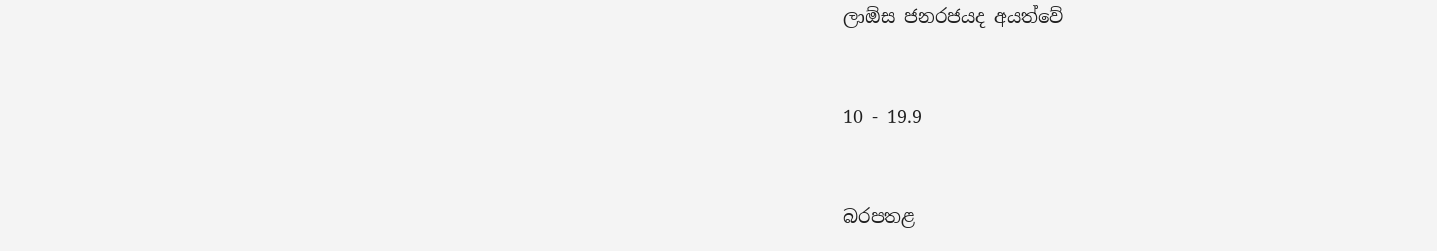ලාඕස ජනරජයද අයත්වේ



10 - 19.9



බරපතළ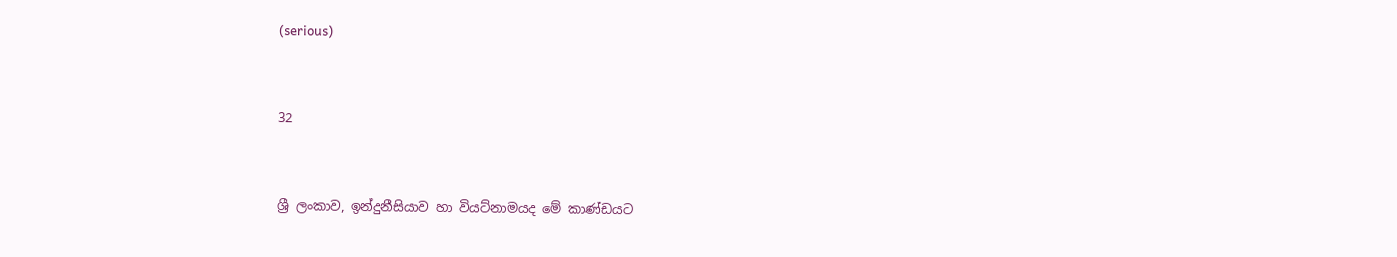(serious)



32



ශ්‍රී ලංකාව, ඉන්දුනීසියාව හා වියට්නාමයද මේ කාණ්ඩයට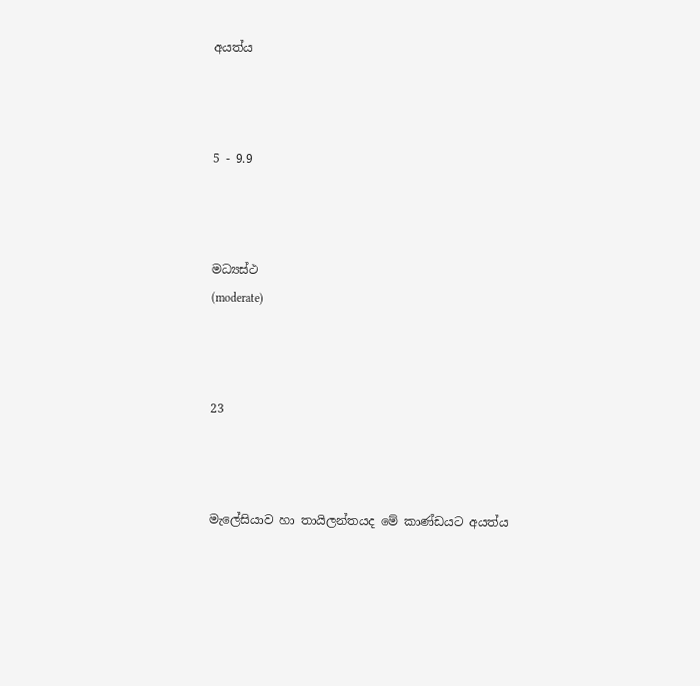අයත්ය



5 - 9.9



මධ්‍යස්ථ
(moderate)



23



මැලේසියාව හා තායිලන්තයද මේ කාණ්ඩයට අයත්ය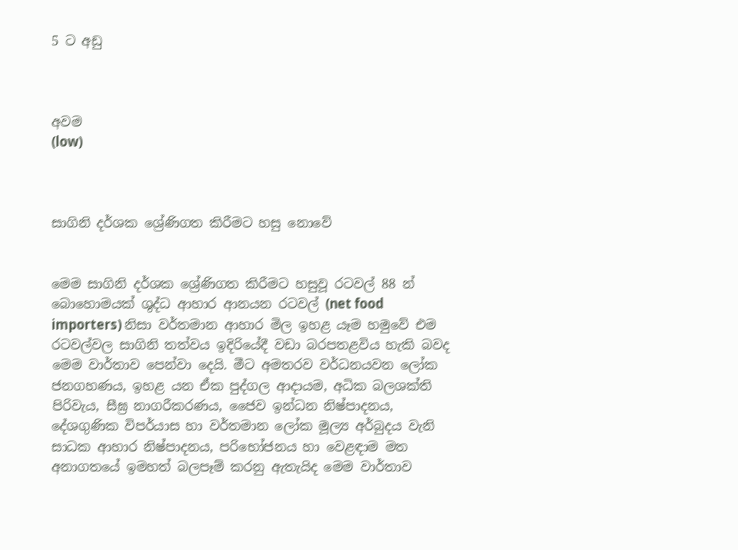5 ට අඩු



අවම
(low)



සාගිනි දර්ශක ශ්‍රේණිගත කිරීමට හසු නොවේ


මෙම සාගිනි දර්ශක ශ්‍රේණිගත කිරීමට හසුවූ රටවල් 88 න් බොහොමයක් ශුද්ධ ආහාර ආනයන රටවල් (net food importers) නිසා වර්තමාන ආහාර මිල ඉහළ යෑම හමුවේ එම රටවල්වල සාගිනි තත්වය ඉදිරියේදී වඩා බරපතළවිය හැකි බවද මෙම වාර්තාව පෙන්වා දෙයි. මීට අමතරව වර්ධනයවන ලෝක ජනගහණය, ඉහළ යන ඒක පුද්ගල ආදායම, අධික බලශක්ති පිරිවැය, සීඝ්‍ර නාගරීකරණය, ජෛව ඉන්ධන නිෂ්පාදනය, දේශගුණික විපර්යාස හා වර්තමාන ලෝක මූල්‍ය අර්බුදය වැනි සාධක ආහාර නිෂ්පාදනය, පරිභෝජනය හා වෙළඳාම මත අනාගතයේ ඉමහත් බලපෑම් කරනු ඇතැයිද මෙම වාර්තාව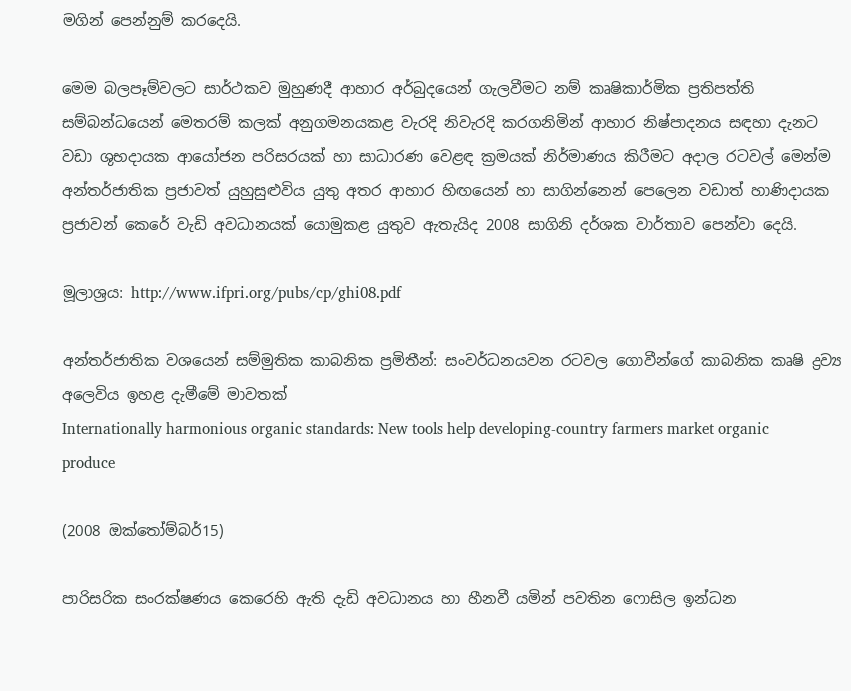මගින් පෙන්නුම් කරදෙයි.

මෙම බලපෑම්වලට සාර්ථකව මුහුණදී ආහාර අර්බුදයෙන් ගැලවීමට නම් කෘෂිකාර්මික ප්‍රතිපත්ති සම්බන්ධයෙන් මෙතරම් කලක් අනුගමනයකළ වැරදි නිවැරදි කරගනිමින් ආහාර නිෂ්පාදනය සඳහා දැනට වඩා ශුභදායක ආයෝජන පරිසරයක් හා සාධාරණ වෙළඳ ක්‍රමයක් නිර්මාණය කිරීමට අදාල රටවල් මෙන්ම අන්තර්ජාතික ප්‍රජාවත් යුහුසුළුවිය යුතු අතර ආහාර හිඟයෙන් හා සාගින්නෙන් පෙලෙන වඩාත් හාණිදායක ප්‍රජාවන් කෙරේ වැඩි අවධානයක් යොමුකළ යුතුව ඇතැයිද 2008 සාගිනි දර්ශක වාර්තාව පෙන්වා දෙයි.

මූලාශ්‍රය: http://www.ifpri.org/pubs/cp/ghi08.pdf

අන්තර්ජාතික වශයෙන් සම්මුතික කාබනික ප්‍රමිතීන්: සංවර්ධනයවන රටවල ගොවීන්ගේ කාබනික කෘෂි ද්‍රව්‍ය අලෙවිය ඉහළ දැමීමේ මාවතක්
Internationally harmonious organic standards: New tools help developing-country farmers market organic produce

(2008 ඔක්තෝම්බර්15)

පාරිසරික සංරක්ෂණය කෙරෙහි ඇති දැඩි අවධානය හා හීනවී යමින් පවතින ෆොසිල ඉන්ධන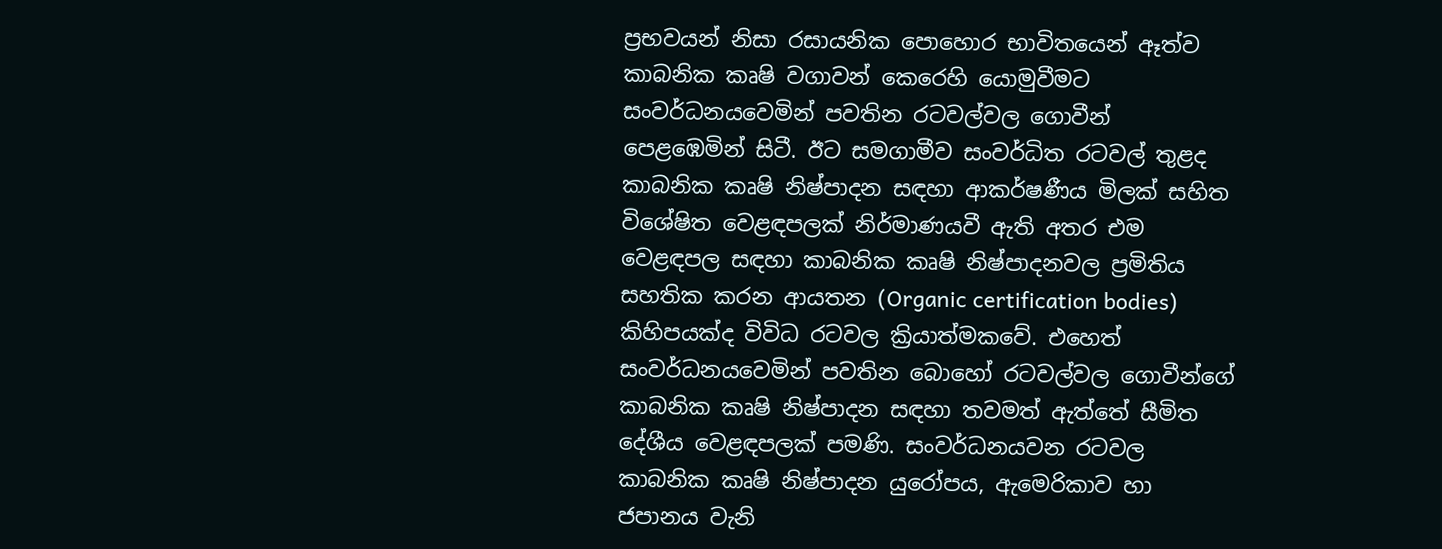ප්‍රභවයන් නිසා රසායනික පොහොර භාවිතයෙන් ඈත්ව කාබනික කෘෂි වගාවන් කෙරෙහි යොමුවීමට සංවර්ධනයවෙමින් පවතින රටවල්වල ගොවීන් පෙළඹෙමින් සිටී. ඊට සමගාමීව සංවර්ධිත රටවල් තුළද කාබනික කෘෂි නිෂ්පාදන සඳහා ආකර්ෂණීය මිලක් සහිත විශේෂිත වෙළඳපලක් නිර්මාණයවී ඇති අතර එම වෙළඳපල සඳහා කාබනික කෘෂි නිෂ්පාදනවල ප්‍රමිතිය සහතික කරන ආයතන (Organic certification bodies) කිහිපයක්ද විවිධ රටවල ක්‍රියාත්මකවේ. එහෙත් සංවර්ධනයවෙමින් පවතින බොහෝ රටවල්වල ගොවීන්ගේ කාබනික කෘෂි නිෂ්පාදන සඳහා තවමත් ඇත්තේ සීමිත දේශීය වෙළඳපලක් පමණි. සංවර්ධනයවන රටවල කාබනික කෘෂි නිෂ්පාදන යුරෝපය, ඇමෙරිකාව හා ජපානය වැනි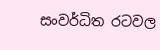සංවර්ධිත රටවල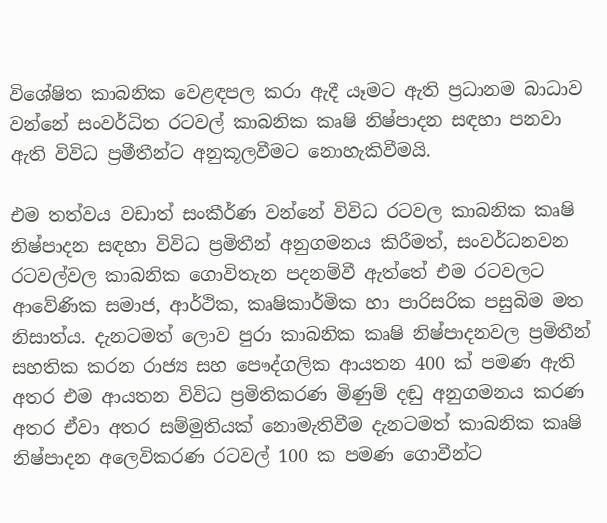විශේෂිත කාබනික වෙළඳපල කරා ඇදී යෑමට ඇති ප්‍රධානම බාධාව වන්නේ සංවර්ධිත රටවල් කාබනික කෘෂි නිෂ්පාදන සඳහා පනවා ඇති විවිධ ප්‍රමීතීන්ට අනුකූලවීමට නොහැකිවීමයි.

එම තත්වය වඩාත් සංකීර්ණ වන්නේ විවිධ රටවල කාබනික කෘෂි නිෂ්පාදන සඳහා විවිධ ප්‍රමිතීන් අනුගමනය කිරීමත්, සංවර්ධනවන රටවල්වල කාබනික ගොවිතැන පදනම්වී ඇත්තේ එම රටවලට ආවේණික සමාජ, ආර්ථික, කෘෂිකාර්මික හා පාරිසරික පසුබිම මත නිසාත්ය. දැනටමත් ලොව පුරා කාබනික කෘෂි නිෂ්පාදනවල ප්‍රමිතීන් සහතික කරන රාජ්‍ය සහ පෞද්ගලික ආයතන 400 ක් පමණ ඇති අතර එම ආයතන විවිධ ප්‍රමිතිකරණ මිණුම් දඬු අනුගමනය කරණ අතර ඒවා අතර සම්මුතියක් නොමැතිවීම දැනටමත් කාබනික කෘෂි නිෂ්පාදන අලෙවිකරණ රටවල් 100 ක පමණ ගොවීන්ට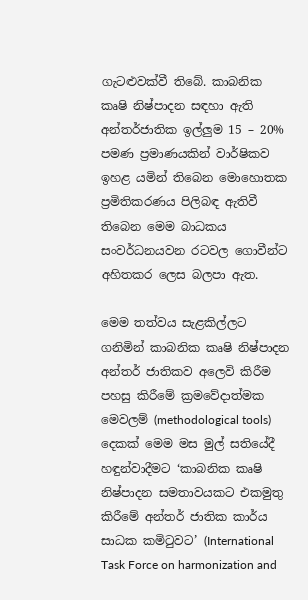ගැටළුවක්වී තිබේ. කාබනික කෘෂි නිෂ්පාදන සඳහා ඇති අන්තර්ජාතික ඉල්ලුම 15 – 20% පමණ ප්‍රමාණයකින් වාර්ෂිකව ඉහළ යමින් තිබෙන මොහොතක ප්‍රමිතිකරණය පිලිබඳ ඇතිවී තිබෙන මෙම බාධකය සංවර්ධනයවන රටවල ගොවීන්ට අහිතකර ලෙස බලපා ඇත.

මෙම තත්වය සැළකිල්ලට ගනිමින් කාබනික කෘෂි නිෂ්පාදන අන්තර් ජාතිකව අලෙවි කිරීම පහසු කිරීමේ ක්‍රමවේදාත්මක මෙවලම් (methodological tools) දෙකක් මෙම මස මුල් සතියේදී හඳුන්වාදීමට ‘කාබනික කෘෂි නිෂ්පාදන සමතාවයකට එකමුතු කිරීමේ අන්තර් ජාතික කාර්ය සාධක කමිටුවට’ (International Task Force on harmonization and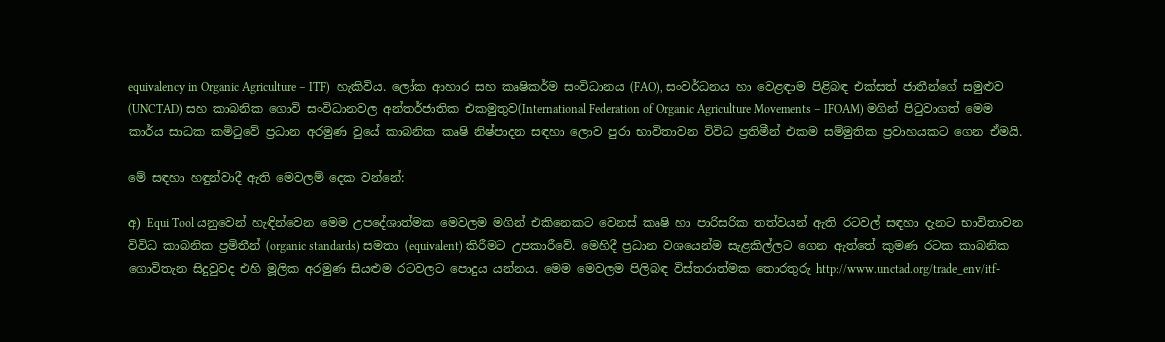equivalency in Organic Agriculture – ITF)  හැකිවිය. ලෝක ආහාර සහ කෘෂිකර්ම සංවිධානය (FAO), සංවර්ධනය හා වෙළඳාම පිළිබඳ එක්සත් ජාතීන්ගේ සමුළුව (UNCTAD) සහ කාබනික ගොවි සංවිධානවල අන්තර්ජාතික එකමුතුව(International Federation of Organic Agriculture Movements – IFOAM) මගින් පිටුවාගත් මෙම කාර්ය සාධක කමිටුවේ ප්‍රධාන අරමුණ වුයේ කාබනික කෘෂි නිෂ්පාදන සඳහා ලොව පුරා භාවිතාවන විවිධ ප්‍රතිමීන් එකම සම්මුතික ප්‍රවාහයකට ගෙන ඒමයි.

මේ සඳහා හඳුන්වාදී ඇති මෙවලම් දෙක වන්නේ:

අ) Equi Tool යනුවෙන් හැඳින්වෙන මෙම උපදේශාත්මක මෙවලම මගින් එකිනෙකට වෙනස් කෘෂි හා පාරිසරික තත්වයන් ඇති රටවල් සඳහා දැනට භාවිතාවන විවිධ කාබනික ප්‍රමිතීන් (organic standards) සමතා (equivalent) කිරීමට උපකාරීවේ. මෙහිදී ප්‍රධාන වශයෙන්ම සැළකිල්ලට ගෙන ඇත්තේ කුමණ රටක කාබනික ගොවිතැන සිදුවුවද එහි මූලික අරමුණ සියළුම රටවලට පොදුය යන්නය. මෙම මෙවලම පිලිබඳ විස්තරාත්මක තොරතුරු http://www.unctad.org/trade_env/itf-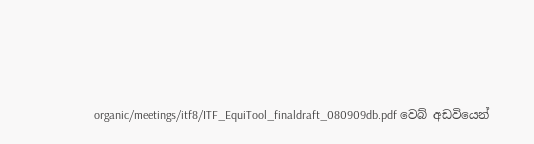organic/meetings/itf8/ITF_EquiTool_finaldraft_080909db.pdf වෙබ් අඩවියෙන්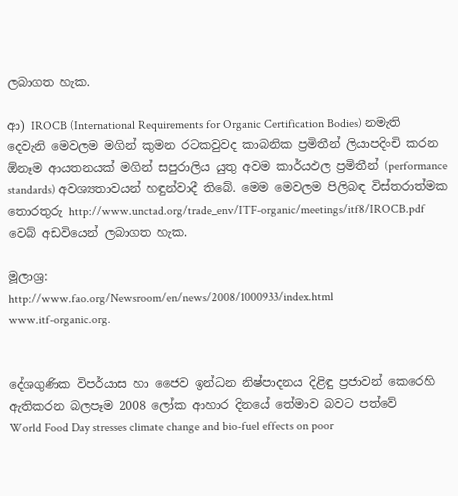ලබාගත හැක.

ආ) IROCB (International Requirements for Organic Certification Bodies) නමැති දෙවැනි මෙවලම මගින් කුමන රටකවුවද කාබනික ප්‍රමිතීන් ලියාපදිංචි කරන ඕනෑම ආයතනයක් මගින් සපුරාලිය යුතු අවම කාර්යඵල ප්‍රමිතීන් (performance standards) අවශ්‍යතාවයන් හඳුන්වාදී තිබේ. මෙම මෙවලම පිලිබඳ විස්තරාත්මක තොරතුරු http://www.unctad.org/trade_env/ITF-organic/meetings/itf8/IROCB.pdf වෙබ් අඩවියෙන් ලබාගත හැක.

මූලාශ්‍ර:
http://www.fao.org/Newsroom/en/news/2008/1000933/index.html
www.itf-organic.org.


දේශගුණික විපර්යාස හා ජෛව ඉන්ධන නිෂ්පාදනය දිළිඳු ප්‍රජාවන් කෙරෙහි ඇතිකරන බලපෑම 2008 ලෝක ආහාර දිනයේ තේමාව බවට පත්වේ
World Food Day stresses climate change and bio-fuel effects on poor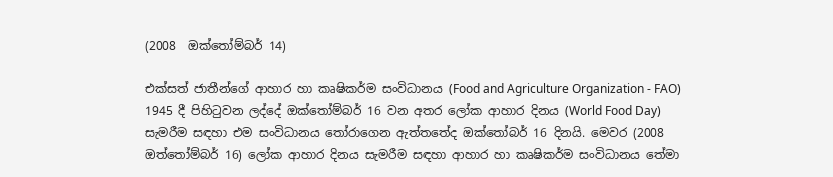(2008  ඔක්තෝම්බර් 14)

එක්සත් ජාතීන්ගේ ආහාර හා කෘෂිකර්ම සංවිධානය (Food and Agriculture Organization - FAO) 1945 දී පිහිටුවන ලද්දේ ඔක්තෝම්බර් 16 වන අතර ලෝක ආහාර දිනය (World Food Day) සැමරීම සඳහා එම සංවිධානය තෝරාගෙන ඇත්තතේද ඔක්තෝබර් 16 දිනයි. මෙවර (2008 ඔත්තෝම්බර් 16) ලෝක ආහාර දිනය සැමරීම සඳහා ආහාර හා කෘෂිකර්ම සංවිධානය තේමා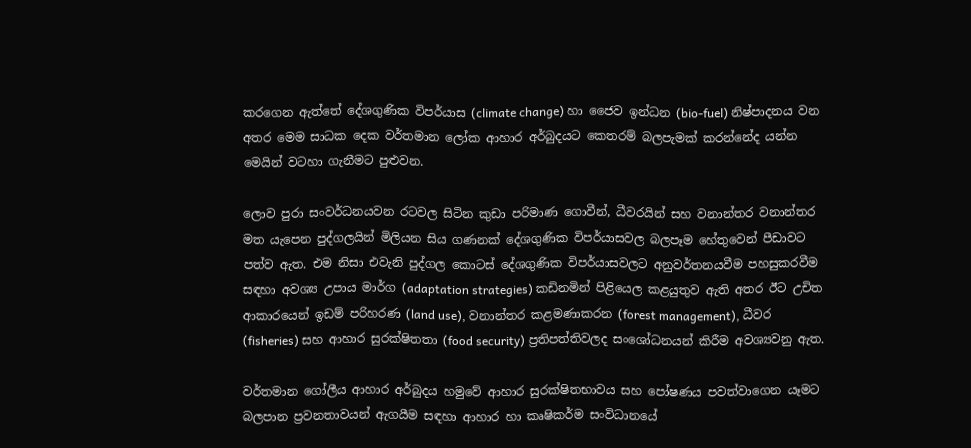කරගෙන ඇත්තේ දේශගුණික විපර්යාස (climate change) හා ජෛව ඉන්ධන (bio-fuel) නිෂ්පාදනය වන අතර මෙම සාධක දෙක වර්තමාන ලෝක ආහාර අර්බුදයට කෙතරම් බලපැමක් කරන්නේද යන්න මෙයින් වටහා ගැනීමට පුළුවන.

ලොව පුරා සංවර්ධනයවන රටවල සිටින කුඩා පරිමාණ ගොවීන්, ධීවරයින් සහ වනාන්තර වනාන්තර මත යැපෙන පුද්ගලයින් මිලියන සිය ගණනක් දේශගුණික විපර්යාසවල බලපෑම හේතුවෙන් පීඩාවට පත්ව ඇත. එම නිසා එවැනි පුද්ගල කොටස් දේශගුණික විපර්යාසවලට අනුවර්තනයවීම පහසුකරවීම සඳහා අවශ්‍ය උපාය මාර්ග (adaptation strategies) කඩිනමින් පිළියෙල කළයුතුව ඇති අතර ඊට උචිත ආකාරයෙන් ඉඩම් පරිහරණ (land use), වනාන්තර කළමණාකරන (forest management), ධීවර (fisheries) සහ ආහාර සුරක්ෂිතතා (food security) ප්‍රතිපත්තිවලද සංශෝධනයන් කිරීම අවශ්‍යවනු ඇත.

වර්තමාන ගෝලීය ආහාර අර්බුදය හමුවේ ආහාර සුරක්ෂිතභාවය සහ පෝෂණය පවත්වාගෙන යෑමට බලපාන ප්‍රවනතාවයන් ඇගයීම සඳහා ආහාර හා කෘෂිකර්ම සංවිධානයේ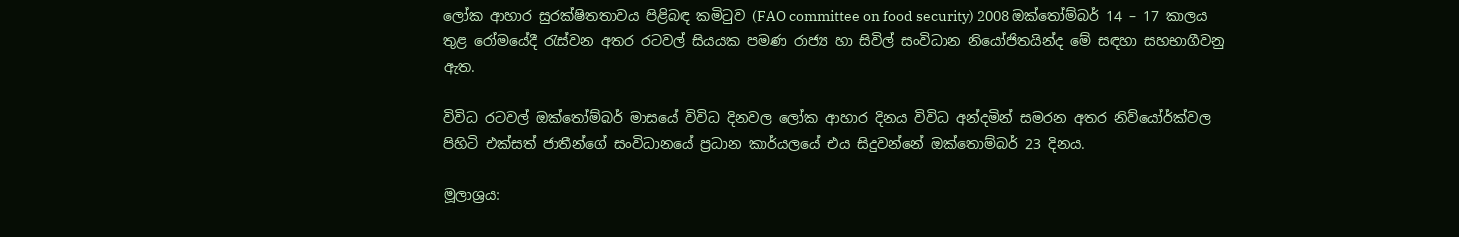ලෝක ආහාර සුරක්ෂිතතාවය පිළිබඳ කමිටුව (FAO committee on food security) 2008 ඔක්තෝම්බර් 14 – 17 කාලය තුළ රෝමයේදී රැස්වන අතර රටවල් සියයක පමණ රාජ්‍ය හා සිවිල් සංවිධාන නියෝජිතයින්ද මේ සඳහා සහභාගීවනු ඇත.

විවිධ රටවල් ඔක්තෝම්බර් මාසයේ විවිධ දිනවල ලෝක ආහාර දිනය විවිධ අන්දමින් සමරන අතර නිව්යෝර්ක්වල පිහිටි එක්සත් ජාතීන්ගේ සංවිධානයේ ප්‍රධාන කාර්යලයේ එය සිදුවන්නේ ඔක්තොම්බර් 23 දිනය.

මූලාශ්‍රය: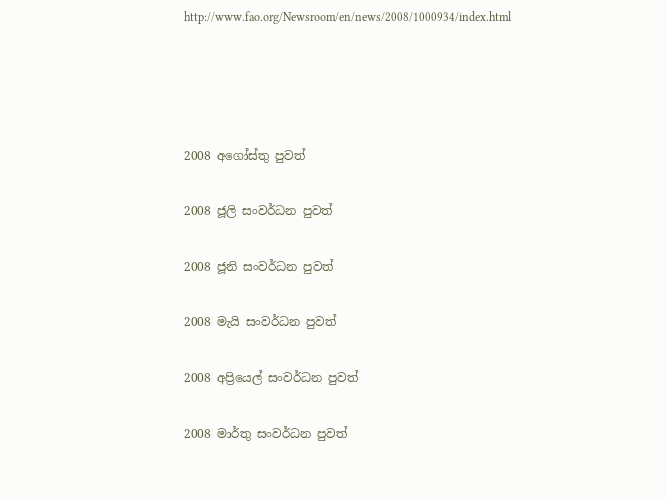http://www.fao.org/Newsroom/en/news/2008/1000934/index.html




2008 අගෝස්තු පුවත්

2008 ජූලි සංවර්ධන පුවත්

2008 ජූනි සංවර්ධන පුවත්

2008 මැයි සංවර්ධන පුවත්

2008 අප්‍රියෙල් සංවර්ධන පුවත්

2008 මාර්තු සංවර්ධන පුවත්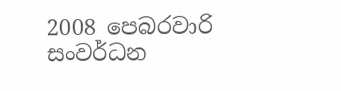2008 පෙබරවාරි සංවර්ධන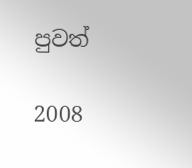පුවත්

2008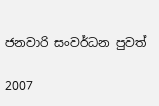ජනවාරි සංවර්ධන පුවත්

2007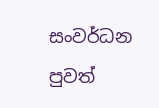සංවර්ධන පුවත්